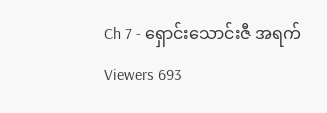Ch 7 - ရှောင်းသောင်းဇီ အရက်
Viewers 693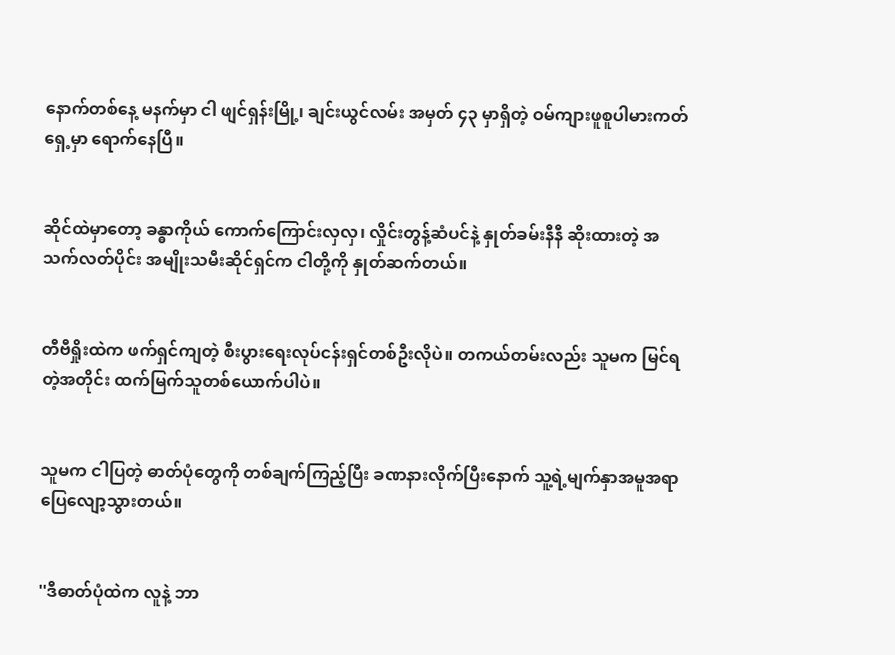နောက်တစ်နေ့ မနက်မှာ ငါ ဖျင်ရှန်းမြို့၊ ချင်းယွင်လမ်း အမှတ် ၄၃ မှာရှိတဲ့ ဝမ်ကျားဖူစူပါမားကတ်ရှေ့မှာ ရောက်နေပြီ။


ဆိုင်ထဲမှာတော့ ခန္ဓာကိုယ် ကောက်ကြောင်းလှလှ၊ လှိုင်းတွန့်ဆံပင်နဲ့ နှုတ်ခမ်းနီနီ ဆိုးထားတဲ့ အသက်လတ်ပိုင်း အမျိုးသမီးဆိုင်ရှင်က ငါတို့ကို နှုတ်ဆက်တယ်။


တီဗီရှိုးထဲက ဖက်ရှင်ကျတဲ့ စီးပွားရေးလုပ်ငန်းရှင်တစ်ဦးလိုပဲ။ တကယ်တမ်းလည်း သူမက မြင်ရတဲ့အတိုင်း ထက်မြက်သူတစ်ယောက်ပါပဲ။


သူမက ငါပြတဲ့ ဓာတ်ပုံတွေကို တစ်ချက်ကြည့်ပြီး ခဏနားလိုက်ပြီးနောက် သူ့ရဲ့မျက်နှာအမူအရာ ပြေလျော့သွားတယ်။


''ဒီဓာတ်ပုံထဲက လူနဲ့ ဘာ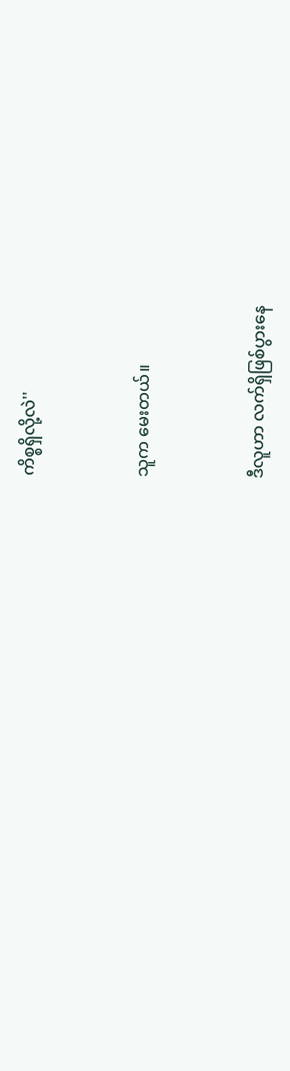ကိစ္စရှိလို့လဲ''


သူက မေးတယ်။


ဒီလူဟာ လက်ရှိဖြစ်ပွားနေ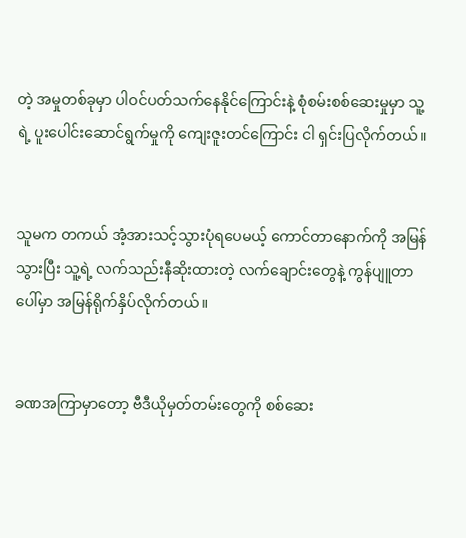တဲ့ အမှုတစ်ခုမှာ ပါဝင်ပတ်သက်နေနိုင်ကြောင်းနဲ့ စုံစမ်းစစ်ဆေးမှုမှာ သူ့ရဲ့ ပူးပေါင်းဆောင်ရွက်မှုကို ကျေးဇူးတင်ကြောင်း ငါ ရှင်းပြလိုက်တယ်။


သူမက တကယ် အံ့အားသင့်သွားပုံရပေမယ့် ကောင်တာနောက်ကို အမြန်သွားပြီး သူ့ရဲ့ လက်သည်းနီဆိုးထားတဲ့ လက်ချောင်းတွေနဲ့ ကွန်ပျူတာပေါ်မှာ အမြန်ရိုက်နှိပ်လိုက်တယ်။


ခဏအကြာမှာတော့ ဗီဒီယိုမှတ်တမ်းတွေကို စစ်ဆေး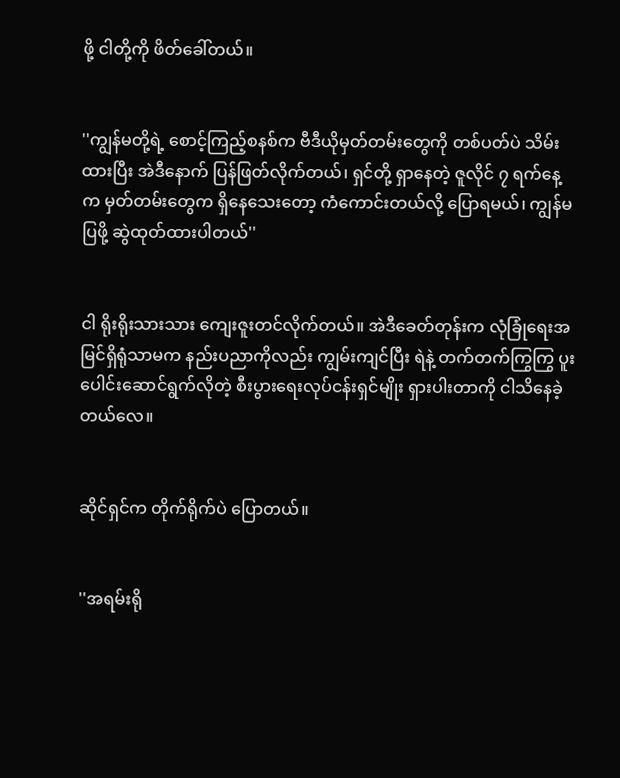ဖို့ ငါတို့ကို ဖိတ်ခေါ်တယ်။


''ကျွန်မတို့ရဲ့ စောင့်ကြည့်စနစ်က ဗီဒီယိုမှတ်တမ်းတွေကို တစ်ပတ်ပဲ သိမ်းထားပြီး အဲဒီနောက် ပြန်ဖြတ်လိုက်တယ်၊ ရှင်တို့ ရှာနေတဲ့ ဇူလိုင် ၇ ရက်နေ့က မှတ်တမ်းတွေက ရှိနေသေးတော့ ကံကောင်းတယ်လို့ ပြောရမယ်၊ ကျွန်မ ပြဖို့ ဆွဲထုတ်ထားပါတယ်''


ငါ ရိုးရိုးသားသား ကျေးဇူးတင်လိုက်တယ်။ အဲဒီခေတ်တုန်းက လုံခြုံရေးအမြင်ရှိရုံသာမက နည်းပညာကိုလည်း ကျွမ်းကျင်ပြီး ရဲနဲ့ တက်တက်ကြွကြွ ပူးပေါင်းဆောင်ရွက်လိုတဲ့ စီးပွားရေးလုပ်ငန်းရှင်မျိုး ရှားပါးတာကို ငါသိနေခဲ့တယ်လေ။


ဆိုင်ရှင်က တိုက်ရိုက်ပဲ ပြောတယ်။


''အရမ်းရို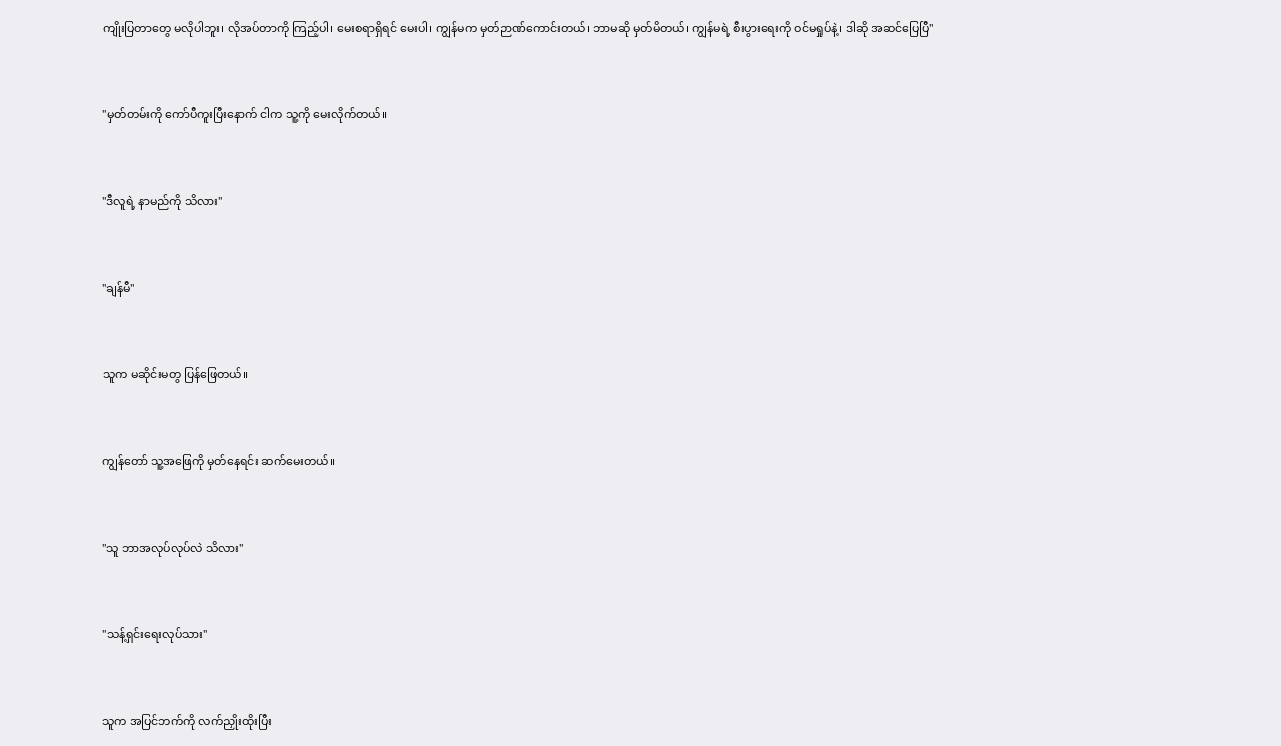ကျိုးပြတာတွေ မလိုပါဘူး၊ လိုအပ်တာကို ကြည့်ပါ၊ မေးစရာရှိရင် မေးပါ၊ ကျွန်မက မှတ်ဉာဏ်ကောင်းတယ်၊ ဘာမဆို မှတ်မိတယ်၊ ကျွန်မရဲ့ စီးပွားရေးကို ဝင်မရှုပ်နဲ့၊ ဒါဆို အဆင်ပြေပြီ''


''မှတ်တမ်းကို ကော်ပီကူးပြီးနောက် ငါက သူ့ကို မေးလိုက်တယ်။


''ဒီလူရဲ့ နာမည်ကို သိလား''


''ချန်မီ''


သူက မဆိုင်းမတွ ပြန်ဖြေတယ်။


ကျွန်တော် သူ့အဖြေကို မှတ်နေရင်း ဆက်မေးတယ်။


''သူ ဘာအလုပ်လုပ်လဲ သိလား''


''သန့်ရှင်းရေးလုပ်သား''


သူက အပြင်ဘက်ကို လက်ညှိုးထိုးပြီး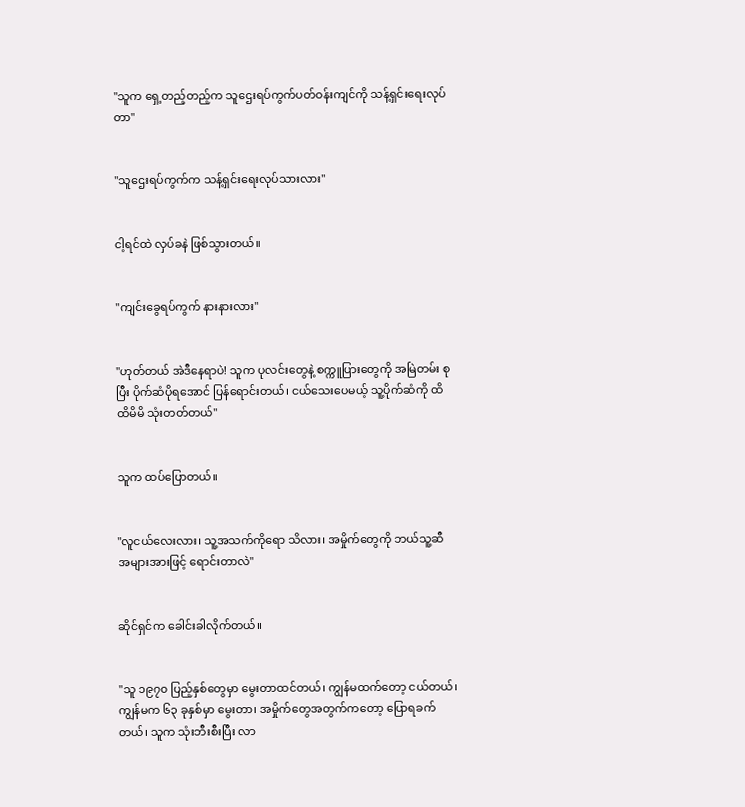''သူက ရှေ့တည့်တည့်က သူဌေးရပ်ကွက်ပတ်ဝန်းကျင်ကို သန့်ရှင်းရေးလုပ်တာ''


''သူဌေးရပ်ကွက်က သန့်ရှင်းရေးလုပ်သားလား''


ငါ့ရင်ထဲ လှပ်ခနဲ ဖြစ်သွားတယ်။


''ကျင်းခွေရပ်ကွက် နားနားလား''


''ဟုတ်တယ် အဲဒီနေရာပဲ! သူက ပုလင်းတွေနဲ့ စက္ကူပြားတွေကို အမြဲတမ်း စုပြီး ပိုက်ဆံပိုရအောင် ပြန်ရောင်းတယ်၊ ငယ်သေးပေမယ့် သူ့ပိုက်ဆံကို ထိထိမိမိ သုံးတတ်တယ်''


သူက ထပ်ပြောတယ်။


''လူငယ်လေးလား၊ သူ့အသက်ကိုရော သိလား၊ အမှိုက်တွေကို ဘယ်သူ့ဆီ အများအားဖြင့် ရောင်းတာလဲ''


ဆိုင်ရှင်က ခေါင်းခါလိုက်တယ်။


''သူ ၁၉၇၀ ပြည့်နှစ်တွေမှာ မွေးတာထင်တယ်၊ ကျွန်မထက်တော့ ငယ်တယ်၊ ကျွန်မက ၆၃ ခုနှစ်မှာ မွေးတာ၊ အမှိုက်တွေအတွက်ကတော့ ပြောရခက်တယ်၊ သူက သုံးဘီးစီးပြီး လာ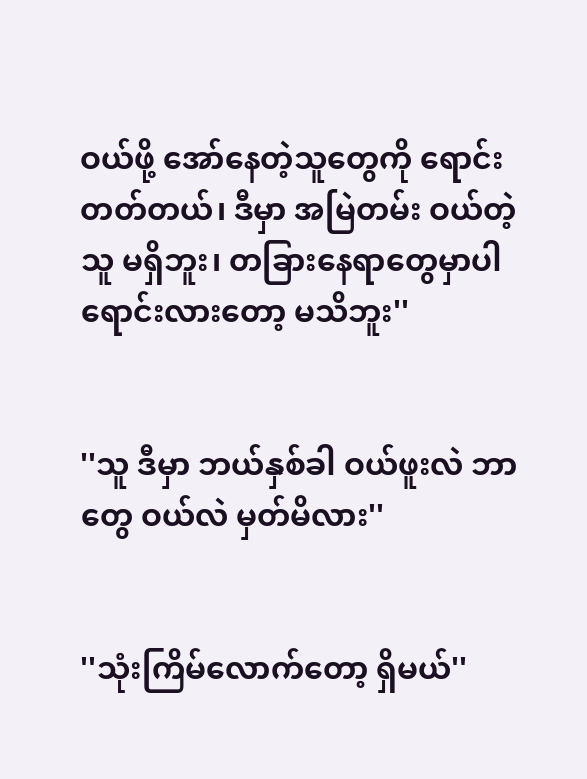ဝယ်ဖို့ အော်နေတဲ့သူတွေကို ရောင်းတတ်တယ်၊ ဒီမှာ အမြဲတမ်း ဝယ်တဲ့သူ မရှိဘူး၊ တခြားနေရာတွေမှာပါ ရောင်းလားတော့ မသိဘူး''


''သူ ဒီမှာ ဘယ်နှစ်ခါ ဝယ်ဖူးလဲ ဘာတွေ ဝယ်လဲ မှတ်မိလား''


''သုံးကြိမ်လောက်တော့ ရှိမယ်''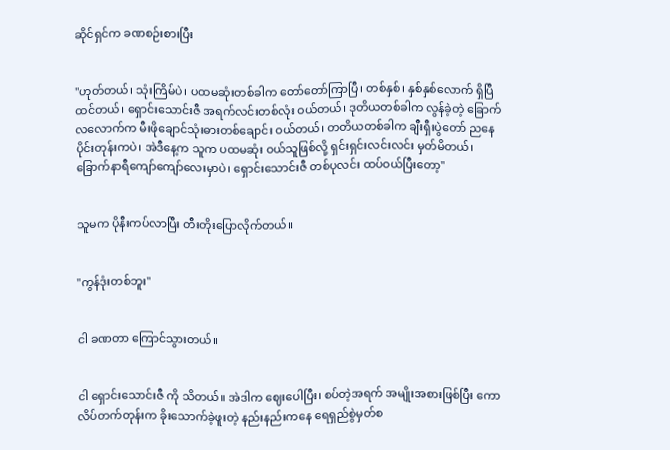ဆိုင်ရှင်က ခဏစဉ်းစားပြီး


''ဟုတ်တယ်၊ သုံးကြိမ်ပဲ၊ ပထမဆုံးတစ်ခါက တော်တော်ကြာပြီ၊ တစ်နှစ်၊ နှစ်နှစ်လောက် ရှိပြီထင်တယ်၊ ရှောင်းသောင်းဇီ အရက်လင်းတစ်လုံး ဝယ်တယ်၊ ဒုတိယတစ်ခါက လွန်ခဲ့တဲ့ ခြောက်လလောက်က မီးဖိုချောင်သုံးဓားတစ်ချောင်း ဝယ်တယ်၊ တတိယတစ်ခါက ချီးရှီးပွဲတော် ညနေပိုင်းတုန်းကပဲ၊ အဲဒီနေ့က သူက ပထမဆုံး ဝယ်သူဖြစ်လို့ ရှင်းရှင်းလင်းလင်း မှတ်မိတယ်၊ ခြောက်နာရီကျော်ကျော်လေးမှာပဲ၊ ရှောင်းသောင်းဇီ တစ်ပုလင်း ထပ်ဝယ်ပြီးတော့''


သူမက ပိုနီးကပ်လာပြီး တီးတိုးပြောလိုက်တယ်။


''ကွန်ဒုံးတစ်ဘူး''


ငါ ခဏတာ ကြောင်သွားတယ်။


ငါ ရှောင်းသောင်းဇီ ကို သိတယ်။ အဲဒါက ဈေးပေါပြီး၊ စပ်တဲ့အရက် အမျိုးအစားဖြစ်ပြီး ကောလိပ်တက်တုန်းက ခိုးသောက်ခဲ့ဖူးတဲ့ နည်းနည်းကနေ ရေရှည်စွဲမှတ်စ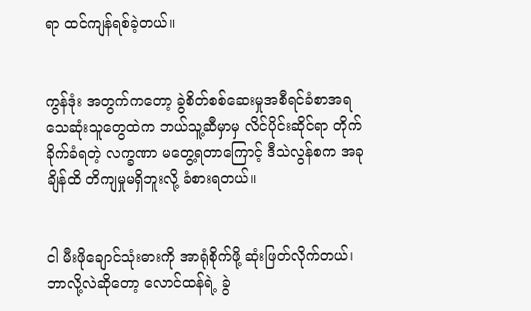ရာ ထင်ကျန်ရစ်ခဲ့တယ်။


ကွန်ဒုံး အတွက်ကတော့ ခွဲစိတ်စစ်ဆေးမှုအစီရင်ခံစာအရ သေဆုံးသူတွေထဲက ဘယ်သူ့ဆီမှာမှ လိင်ပိုင်းဆိုင်ရာ တိုက်ခိုက်ခံရတဲ့ လက္ခဏာ မတွေ့ရတာကြောင့် ဒီသဲလွန်စက အခုချိန်ထိ တိကျမှုမရှိဘူးလို့ ခံစားရတယ်။


ငါ မီးဖိုချောင်သုံးဓားကို အာရုံစိုက်ဖို့ ဆုံးဖြတ်လိုက်တယ်၊ ဘာလို့လဲဆိုတော့ လောင်ထန်ရဲ့ ခွဲ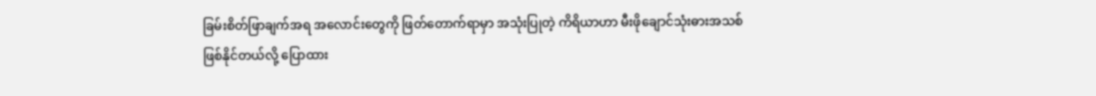ခြမ်းစိတ်ဖြာချက်အရ အလောင်းတွေကို ဖြတ်တောက်ရာမှာ အသုံးပြုတဲ့ ကိရိယာဟာ မီးဖိုချောင်သုံးဓားအသစ် ဖြစ်နိုင်တယ်လို့ ပြောထား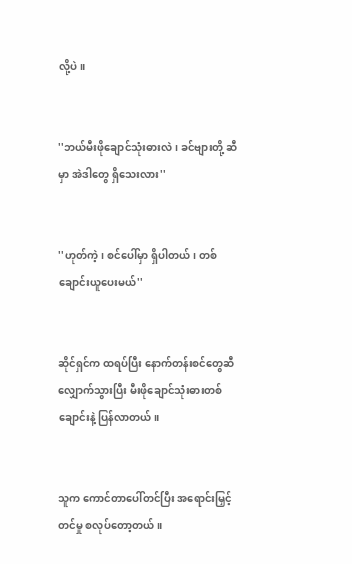လို့ပဲ။


''ဘယ်မီးဖိုချောင်သုံးဓားလဲ၊ ခင်ဗျားတို့ ဆီမှာ အဲဒါတွေ ရှိသေးလား''


''ဟုတ်ကဲ့၊ စင်ပေါ်မှာ ရှိပါတယ်၊ တစ်ချောင်းယူပေးမယ်''


ဆိုင်ရှင်က ထရပ်ပြီး နောက်တန်းစင်တွေဆီ လျှောက်သွားပြီး မီးဖိုချောင်သုံးဓားတစ်ချောင်းနဲ့ ပြန်လာတယ်။


သူက ကောင်တာပေါ်တင်ပြီး အရောင်းမြှင့်တင်မှု စလုပ်တော့တယ်။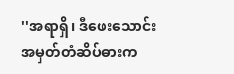''အရာရှိ၊ ဒီဖေးသောင်းအမှတ်တံဆိပ်ဓားက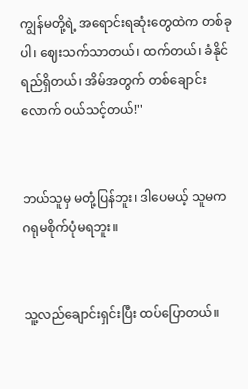ကျွန်မတို့ရဲ့ အရောင်းရဆုံးတွေထဲက တစ်ခုပါ၊ ဈေးသက်သာတယ်၊ ထက်တယ်၊ ခံနိုင်ရည်ရှိတယ်၊ အိမ်အတွက် တစ်ချောင်းလောက် ဝယ်သင့်တယ်!''


ဘယ်သူမှ မတုံ့ပြန်ဘူး၊ ဒါပေမယ့် သူမက ဂရုမစိုက်ပုံမရဘူး။


သူ့လည်ချောင်းရှင်းပြီး ထပ်ပြောတယ်။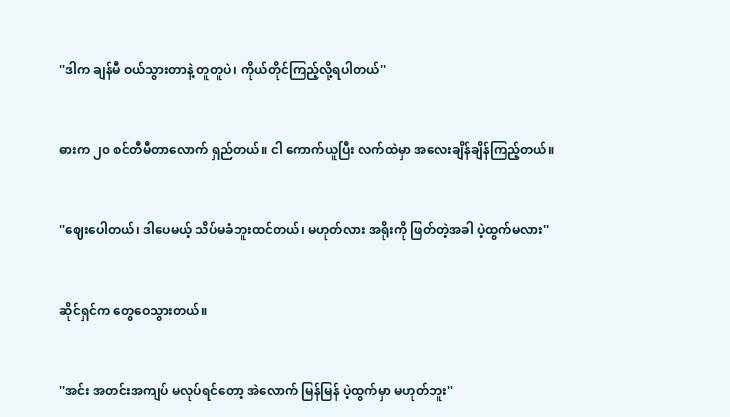''ဒါက ချန်မီ ဝယ်သွားတာနဲ့ တူတူပဲ၊ ကိုယ်တိုင်ကြည့်လို့ရပါတယ်''


ဓားက ၂၀ စင်တီမီတာလောက် ရှည်တယ်။ ငါ ကောက်ယူပြီး လက်ထဲမှာ အလေးချိန်ချိန်ကြည့်တယ်။


''ဈေးပေါတယ်၊ ဒါပေမယ့် သိပ်မခံဘူးထင်တယ်၊ မဟုတ်လား အရိုးကို ဖြတ်တဲ့အခါ ပဲ့ထွက်မလား''


ဆိုင်ရှင်က တွေဝေသွားတယ်။


''အင်း အတင်းအကျပ် မလုပ်ရင်တော့ အဲလောက် မြန်မြန် ပဲ့ထွက်မှာ မဟုတ်ဘူး''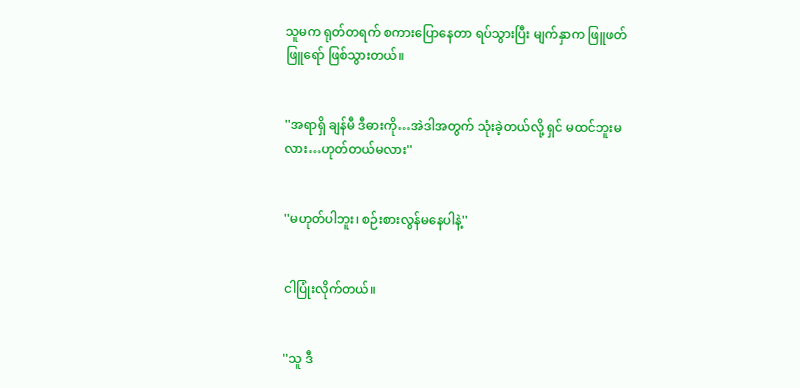သူမက ရုတ်တရက် စကားပြောနေတာ ရပ်သွားပြီး မျက်နှာက ဖြူဖတ်ဖြူရော် ဖြစ်သွားတယ်။


''အရာရှိ ချန်မီ ဒီဓားကို…အဲဒါအတွက် သုံးခဲ့တယ်လို့ ရှင် မထင်ဘူးမလား…ဟုတ်တယ်မလား''


''မဟုတ်ပါဘူး၊ စဉ်းစားလွန်မနေပါနဲ့''


ငါပြုံးလိုက်တယ်။


''သူ ဒီ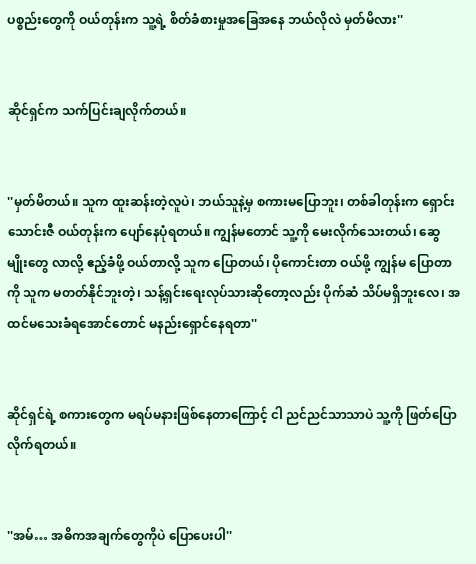ပစ္စည်းတွေကို ဝယ်တုန်းက သူ့ရဲ့ စိတ်ခံစားမှုအခြေအနေ ဘယ်လိုလဲ မှတ်မိလား''


ဆိုင်ရှင်က သက်ပြင်းချလိုက်တယ်။


''မှတ်မိတယ်။ သူက ထူးဆန်းတဲ့လူပဲ၊ ဘယ်သူနဲ့မှ စကားမပြောဘူး၊ တစ်ခါတုန်းက ရှောင်းသောင်းဇီ ဝယ်တုန်းက ပျော်နေပုံရတယ်။ ကျွန်မတောင် သူ့ကို မေးလိုက်သေးတယ်၊ ဆွေမျိုးတွေ လာလို့ ဧည့်ခံဖို့ ဝယ်တာလို့ သူက ပြောတယ်၊ ပိုကောင်းတာ ဝယ်ဖို့ ကျွန်မ ပြောတာကို သူက မတတ်နိုင်ဘူးတဲ့၊ သန့်ရှင်းရေးလုပ်သားဆိုတော့လည်း ပိုက်ဆံ သိပ်မရှိဘူးလေ၊ အထင်မသေးခံရအောင်တောင် မနည်းရှောင်နေရတာ''


ဆိုင်ရှင်ရဲ့ စကားတွေက မရပ်မနားဖြစ်နေတာကြောင့် ငါ ညင်ညင်သာသာပဲ သူ့ကို ဖြတ်ပြောလိုက်ရတယ်။


''အမ်… အဓိကအချက်တွေကိုပဲ ပြောပေးပါ''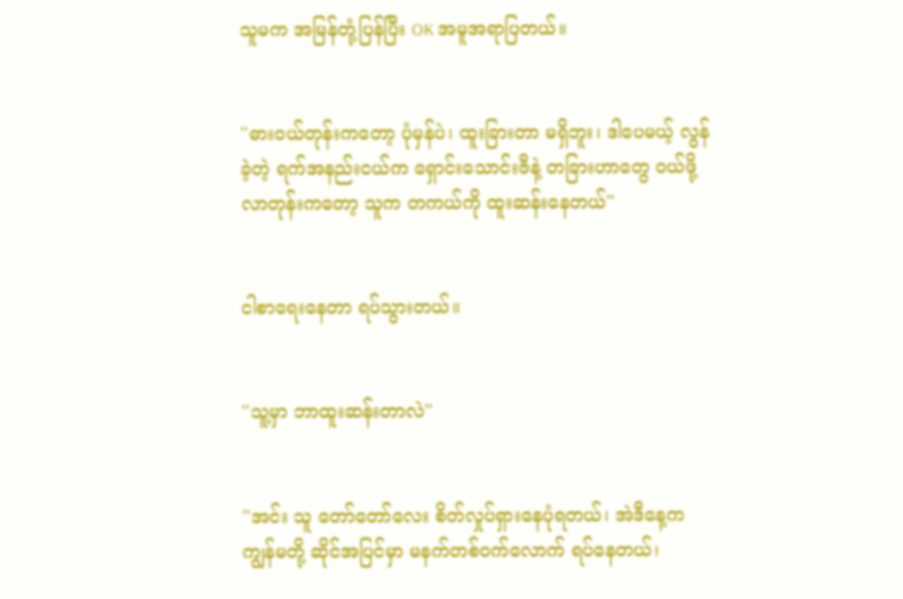သူမက အမြန်တုံ့ပြန်ပြီး OK အမူအရာပြတယ်။


''ဓားဝယ်တုန်းကတော့ ပုံမှန်ပဲ၊ ထူးခြားတာ မရှိဘူး၊ ဒါပေမယ့် လွန်ခဲ့တဲ့ ရက်အနည်းငယ်က ရှောင်းသောင်းဇီနဲ့ တခြားဟာတွေ ဝယ်ဖို့ လာတုန်းကတော့ သူက တကယ်ကို ထူးဆန်းနေတယ်''


ငါစာရေးနေတာ ရပ်သွားတယ်။


''သူ့မှာ ဘာထူးဆန်းတာလဲ''


''အင်း သူ တော်တော်လေး စိတ်လှုပ်ရှားနေပုံရတယ်၊ အဲဒီနေ့က ကျွန်မတို့ ဆိုင်အပြင်မှာ မနက်တစ်ဝက်လောက် ရပ်နေတယ်၊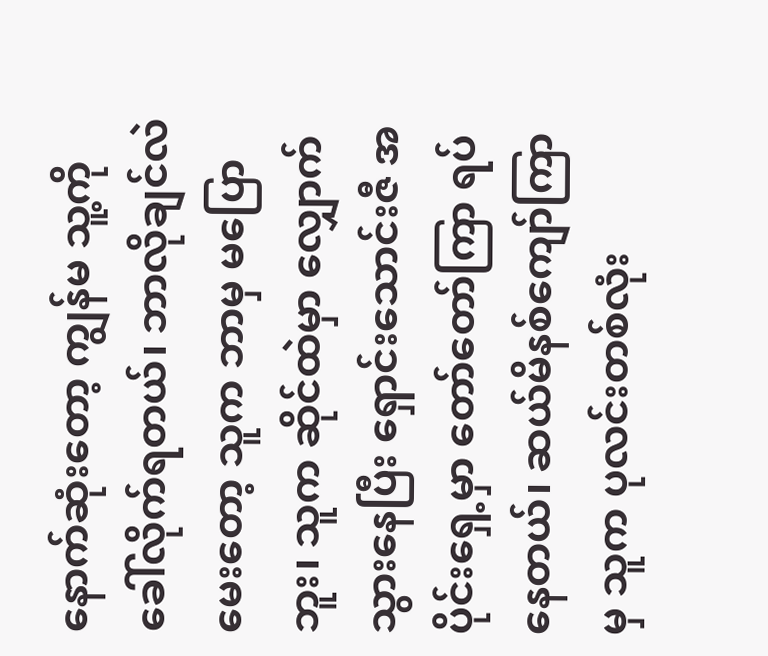နောက်ဆုံးတော့ ကျွန်မ သူ့ကို ခေါ်လိုက်ရတယ်၊ ဘာလိုချင်လဲ မေးတော့ သူက ဘာမှ မပြောဘူး၊ သူက ဆိုင်ထဲမှာ လျှောက်သွားနေပြီး ရှောင်းသောင်းဇီ အပိုင်းရှေ့မှာ တော်တော်ကြာ ရပ်နေတယ်၊ ဆယ်မိနစ်ကျော်ကြာမှ သူက ပုလင်းတစ်လုံး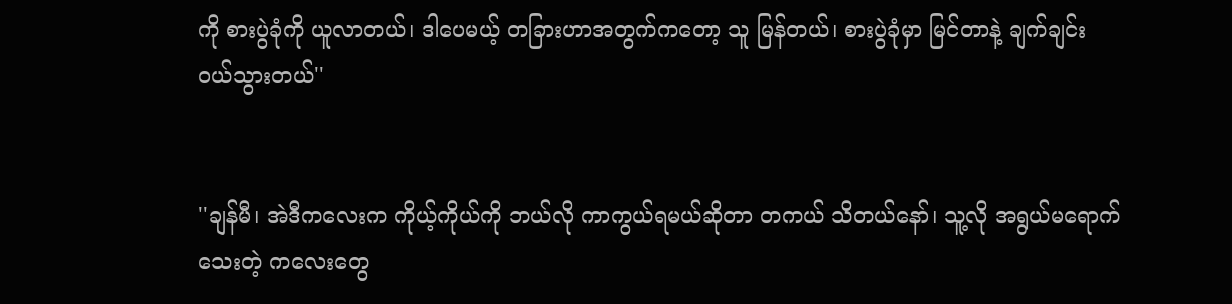ကို စားပွဲခုံကို ယူလာတယ်၊ ဒါပေမယ့် တခြားဟာအတွက်ကတော့ သူ မြန်တယ်၊ စားပွဲခုံမှာ မြင်တာနဲ့ ချက်ချင်း ဝယ်သွားတယ်''


''ချန်မီ၊ အဲဒီကလေးက ကိုယ့်ကိုယ်ကို ဘယ်လို ကာကွယ်ရမယ်ဆိုတာ တကယ် သိတယ်နော်၊ သူ့လို အရွယ်မရောက်သေးတဲ့ ကလေးတွေ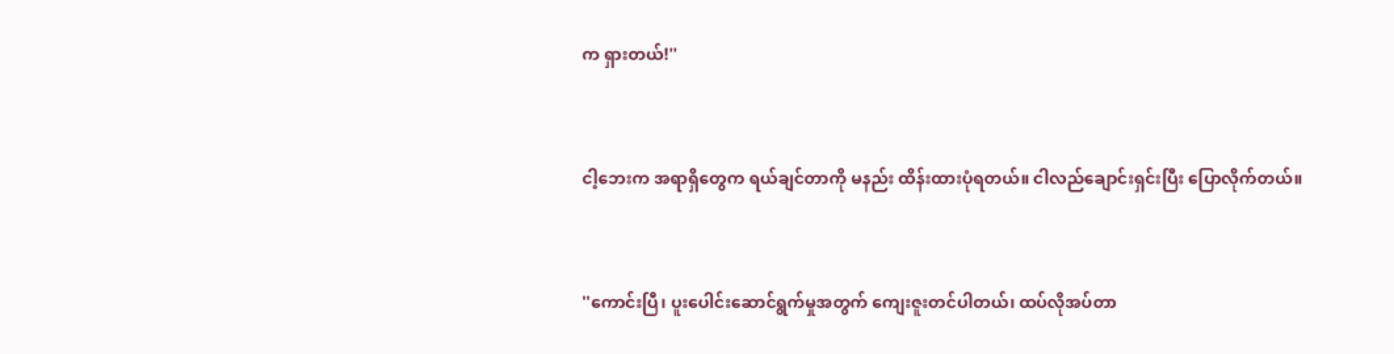က ရှားတယ်!''


ငါ့ဘေးက အရာရှိတွေက ရယ်ချင်တာကို မနည်း ထိန်းထားပုံရတယ်။ ငါလည်ချောင်းရှင်းပြီး ပြောလိုက်တယ်။


''ကောင်းပြီ၊ ပူးပေါင်းဆောင်ရွက်မှုအတွက် ကျေးဇူးတင်ပါတယ်၊ ထပ်လိုအပ်တာ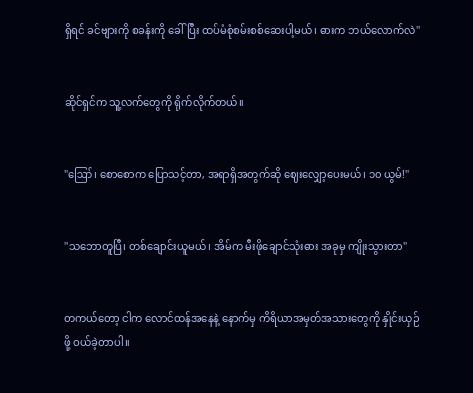ရှိရင် ခင်ဗျားကို စခန်းကို ခေါ်ပြီး ထပ်မံစုံစမ်းစစ်ဆေးပါ့မယ်၊ ဓားက ဘယ်လောက်လဲ''


ဆိုင်ရှင်က သူ့လက်တွေကို ရိုက်လိုက်တယ်။


''ဪ၊ စောစောက ပြောသင့်တာ, အရာရှိအတွက်ဆို ဈေးလျှော့ပေးမယ်၊ ၁၀ ယွမ်!''


''သဘောတူပြီ၊ တစ်ချောင်းယူမယ်၊ အိမ်က မီးဖိုချောင်သုံးဓား အခုမှ ကျိုးသွားတာ''


တကယ်တော့ ငါက လောင်ထန်အနေနဲ့ နောက်မှ ကိရိယာအမှတ်အသားတွေကို နှိုင်းယှဉ်ဖို့ ဝယ်ခဲ့တာပါ။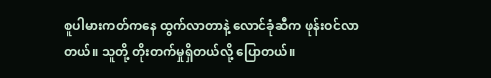စူပါမားကတ်ကနေ ထွက်လာတာနဲ့ လောင်ခုံဆီက ဖုန်းဝင်လာတယ်။ သူတို့ တိုးတက်မှုရှိတယ်လို့ ပြောတယ်။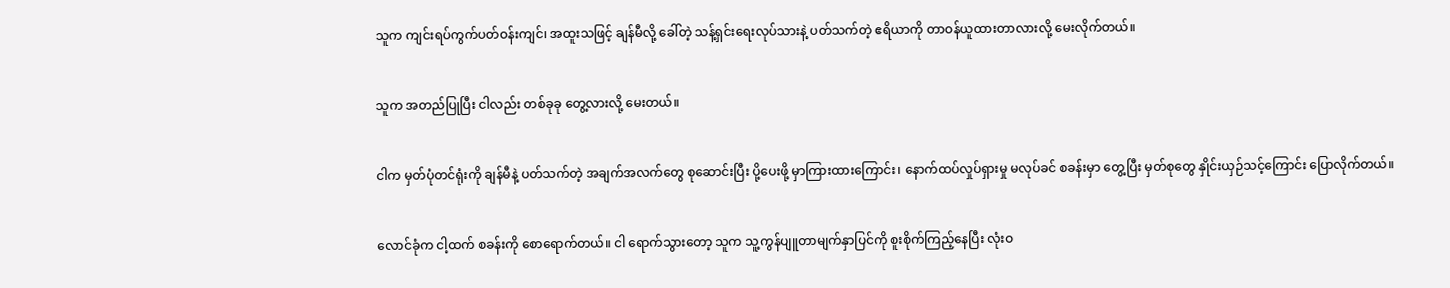သူက ကျင်းရပ်ကွက်ပတ်ဝန်းကျင်၊ အထူးသဖြင့် ချန်မီလို့ ခေါ်တဲ့ သန့်ရှင်းရေးလုပ်သားနဲ့ ပတ်သက်တဲ့ ဧရိယာကို တာဝန်ယူထားတာလားလို့ မေးလိုက်တယ်။


သူက အတည်ပြုပြီး ငါလည်း တစ်ခုခု တွေ့လားလို့ မေးတယ်။


ငါက မှတ်ပုံတင်ရုံးကို ချန်မီနဲ့ ပတ်သက်တဲ့ အချက်အလက်တွေ စုဆောင်းပြီး ပို့ပေးဖို့ မှာကြားထားကြောင်း၊ နောက်ထပ်လှုပ်ရှားမှု မလုပ်ခင် စခန်းမှာ တွေ့ပြီး မှတ်စုတွေ နှိုင်းယှဉ်သင့်ကြောင်း ပြောလိုက်တယ်။


လောင်ခုံက ငါ့ထက် စခန်းကို စောရောက်တယ်။ ငါ ရောက်သွားတော့ သူက သူ့ကွန်ပျူတာမျက်နှာပြင်ကို စူးစိုက်ကြည့်နေပြီး လုံးဝ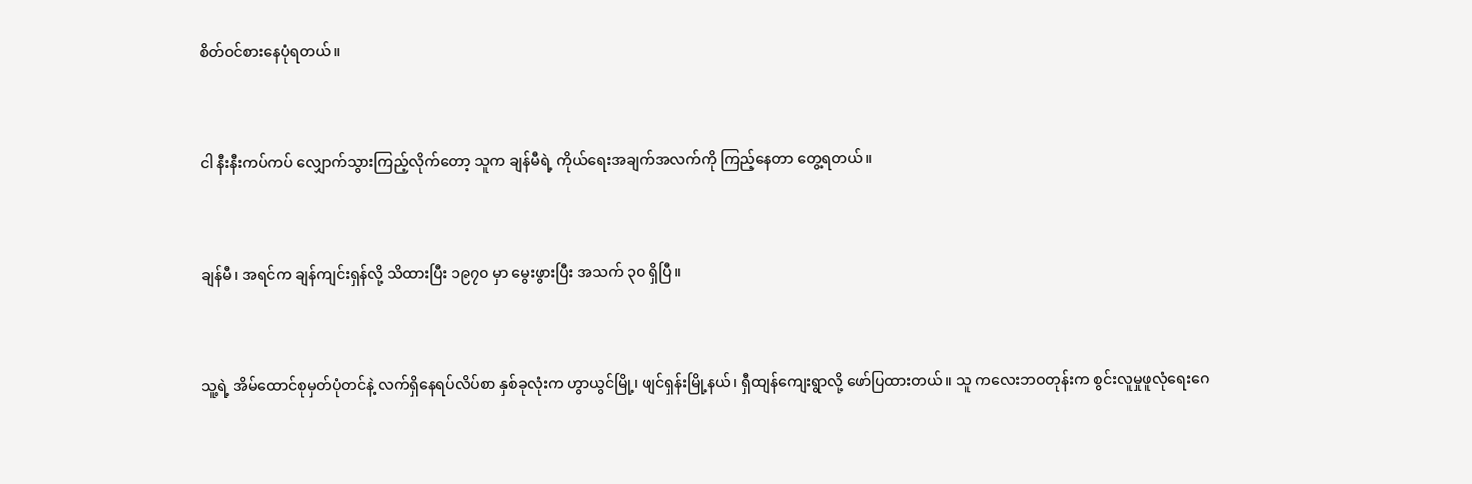စိတ်ဝင်စားနေပုံရတယ်။


ငါ နီးနီးကပ်ကပ် လျှောက်သွားကြည့်လိုက်တော့ သူက ချန်မီရဲ့ ကိုယ်ရေးအချက်အလက်ကို ကြည့်နေတာ တွေ့ရတယ်။


ချန်မီ၊ အရင်က ချန်ကျင်းရှန်လို့ သိထားပြီး ၁၉၇၀ မှာ မွေးဖွားပြီး အသက် ၃၀ ရှိပြီ။


သူ့ရဲ့ အိမ်ထောင်စုမှတ်ပုံတင်နဲ့ လက်ရှိနေရပ်လိပ်စာ နှစ်ခုလုံးက ဟွာယွင်မြို့၊ ဖျင်ရှန်းမြို့နယ်၊ ရှီထျန်ကျေးရွာလို့ ဖော်ပြထားတယ်။ သူ ကလေးဘဝတုန်းက စွင်းလူမှုဖူလုံရေးဂေ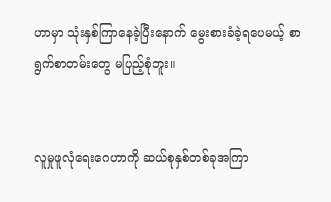ဟာမှာ သုံးနှစ်ကြာနေခဲ့ပြီးနောက် မွေးစားခံခဲ့ရပေမယ့် စာရွက်စာတမ်းတွေ မပြည့်စုံဘူး။


လူမှုဖူလုံရေးဂေဟာကို ဆယ်စုနှစ်တစ်ခုအကြာ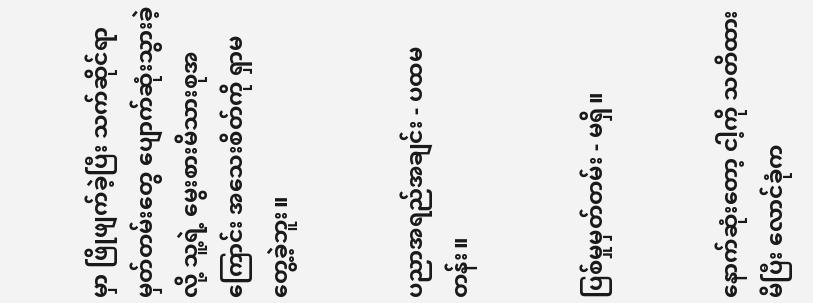မှာ ဖြိုဖျက်ခဲ့ပြီး သက်ဆိုင်ရာ မှတ်တမ်းတွေ ပျောက်ဆုံးသွားခဲ့လို့ သူ့ရဲ့ မွေးစားမိသားစုအကြောင်း အသေးစိတ်ကို ရှာမတွေ့ခဲ့ဘူး။


ပညာအရည်အချင်း - ပထမတန်း။


ပြစ်မှုမှတ်တမ်း - မရှိ။


နောက်ဆုံးတော့ ငါ့ကို သတိထားမိပြီး လောင်ခုံက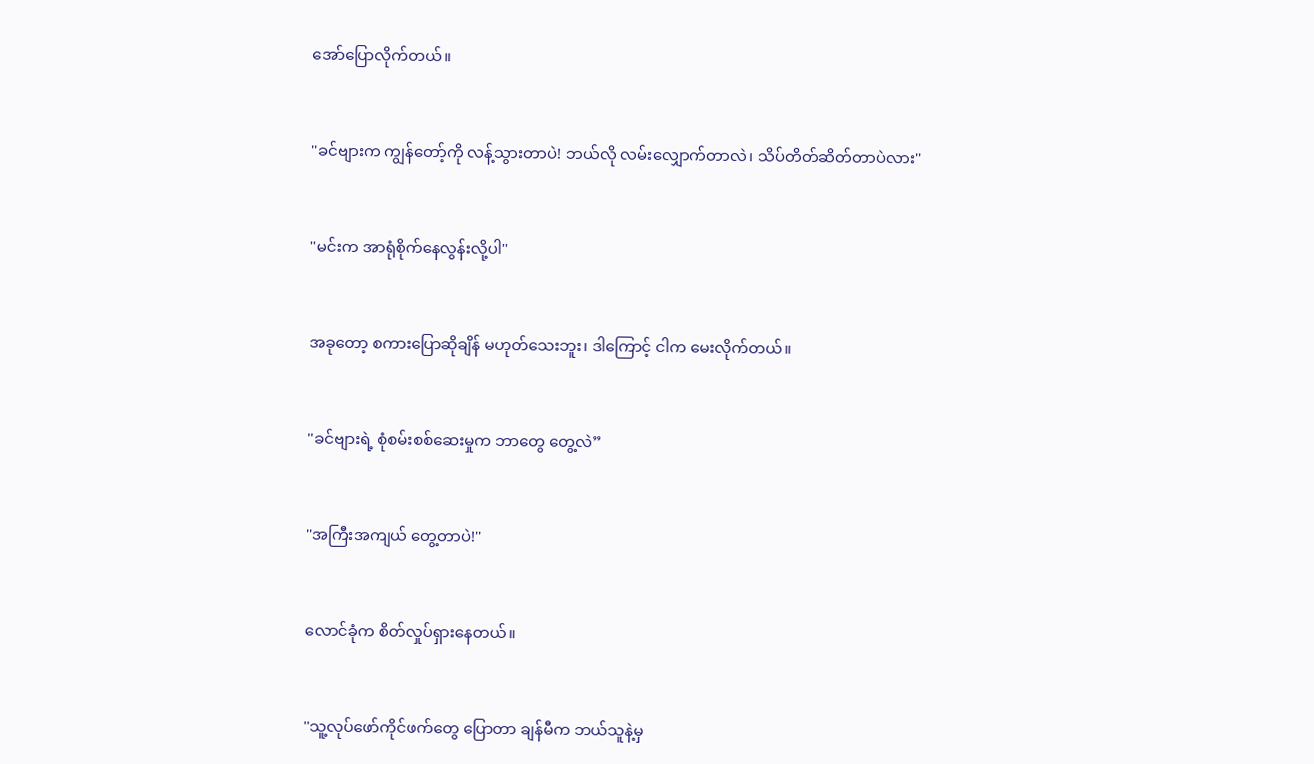အော်ပြောလိုက်တယ်။


''ခင်ဗျားက ကျွန်တော့်ကို လန့်သွားတာပဲ! ဘယ်လို လမ်းလျှောက်တာလဲ၊ သိပ်တိတ်ဆိတ်တာပဲလား''


''မင်းက အာရုံစိုက်နေလွန်းလို့ပါ''


အခုတော့ စကားပြောဆိုချိန် မဟုတ်သေးဘူး၊ ဒါကြောင့် ငါက မေးလိုက်တယ်။


''ခင်ဗျားရဲ့ စုံစမ်းစစ်ဆေးမှုက ဘာတွေ တွေ့လဲ”


''အကြီးအကျယ် တွေ့တာပဲ!''


လောင်ခုံက စိတ်လှုပ်ရှားနေတယ်။


''သူ့လုပ်ဖော်ကိုင်ဖက်တွေ ပြောတာ ချန်မီက ဘယ်သူနဲ့မှ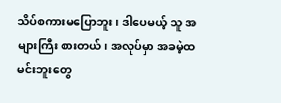သိပ်စကားမပြောဘူး၊ ဒါပေမယ့် သူ အများကြီး စားတယ်၊ အလုပ်မှာ အခမဲ့ထမင်းဘူးတွေ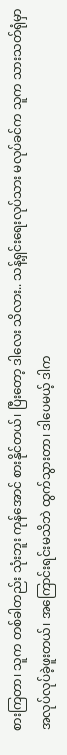စားကြတာ၊ သူက တစ်ခါတည်း သုံးဘူး ကုန်အောင် စားနိုင်တယ်၊ ပြီးတော့ ဒါလေး သိလား.. သန့်ရှင်းရေးလုပ်သား မလုပ်ခင်က သူက သားသတ်ရုံမှာ အလုပ်လုပ်ခဲ့ဖူးတယ်၊ အကြောင်းရင်းမသိဘဲ ထွက်သွားတာ၊ ဒါပေမယ့် ဒါက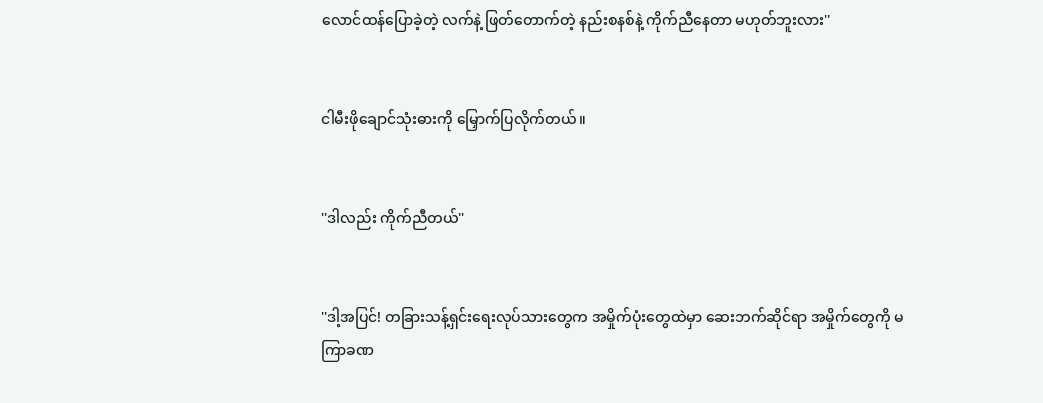လောင်ထန်ပြောခဲ့တဲ့ လက်နဲ့ ဖြတ်တောက်တဲ့ နည်းစနစ်နဲ့ ကိုက်ညီနေတာ မဟုတ်ဘူးလား''


ငါမီးဖိုချောင်သုံးဓားကို မြှောက်ပြလိုက်တယ်။


''ဒါလည်း ကိုက်ညီတယ်''


''ဒါ့အပြင်! တခြားသန့်ရှင်းရေးလုပ်သားတွေက အမှိုက်ပုံးတွေထဲမှာ ဆေးဘက်ဆိုင်ရာ အမှိုက်တွေကို မကြာခဏ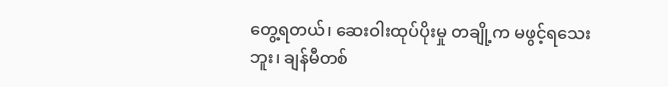တွေ့ရတယ်၊ ဆေးဝါးထုပ်ပိုးမှု တချို့က မဖွင့်ရသေးဘူး၊ ချန်မီတစ်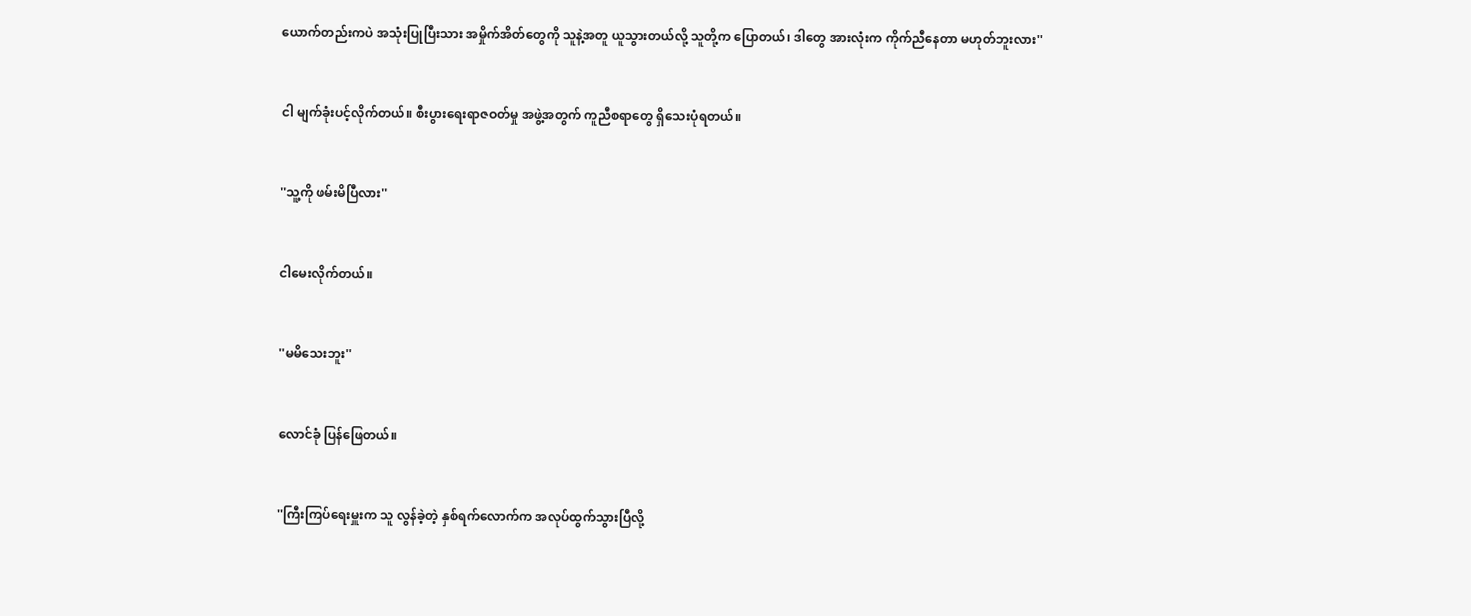ယောက်တည်းကပဲ အသုံးပြုပြီးသား အမှိုက်အိတ်တွေကို သူနဲ့အတူ ယူသွားတယ်လို့ သူတို့က ပြောတယ်၊ ဒါတွေ အားလုံးက ကိုက်ညီနေတာ မဟုတ်ဘူးလား''


ငါ မျက်ခုံးပင့်လိုက်တယ်။ စီးပွားရေးရာဇဝတ်မှု အဖွဲ့အတွက် ကူညီစရာတွေ ရှိသေးပုံရတယ်။


''သူ့ကို ဖမ်းမိပြီလား''


ငါမေးလိုက်တယ်။


''မမိသေးဘူး''


လောင်ခုံ ပြန်ဖြေတယ်။


''ကြီးကြပ်ရေးမှူးက သူ လွန်ခဲ့တဲ့ နှစ်ရက်လောက်က အလုပ်ထွက်သွားပြီလို့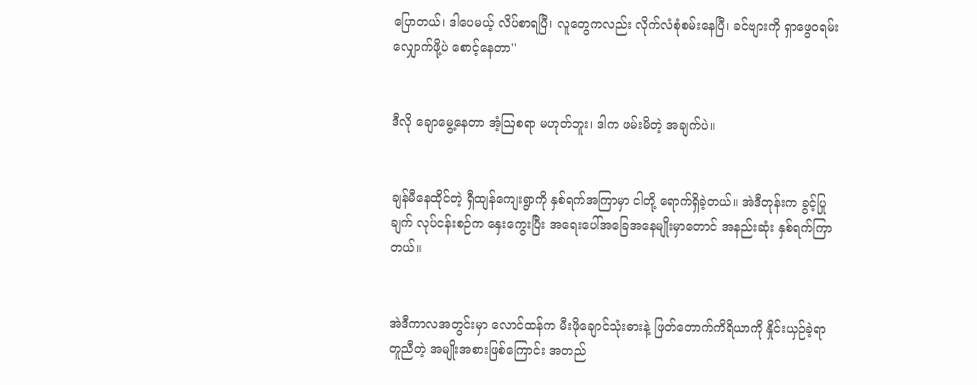ပြောတယ်၊ ဒါပေမယ့် လိပ်စာရပြီ၊ လူတွေကလည်း လိုက်လံစုံစမ်းနေပြီ၊ ခင်ဗျားကို ရှာဖွေဝရမ်းလျှောက်ဖို့ပဲ စောင့်နေတာ''


ဒီလို ချောမွေ့နေတာ အံ့ဩစရာ မဟုတ်ဘူး၊ ဒါက ဖမ်းမိတဲ့ အချက်ပဲ။


ချန်မီနေထိုင်တဲ့ ရှီထျန်ကျေးရွာကို နှစ်ရက်အကြာမှာ ငါတို့ ရောက်ရှိခဲ့တယ်။ အဲဒီတုန်းက ခွင့်ပြုချက် လုပ်ငန်းစဉ်က နှေးကွေးပြီး အရေးပေါ်အခြေအနေမျိုးမှာတောင် အနည်းဆုံး နှစ်ရက်ကြာတယ်။


အဲဒီကာလအတွင်းမှာ လောင်ထန်က မီးဖိုချောင်သုံးဓားနဲ့ ဖြတ်တောက်ကိရိယာကို နှိုင်းယှဉ်ခဲ့ရာ တူညီတဲ့ အမျိုးအစားဖြစ်ကြောင်း အတည်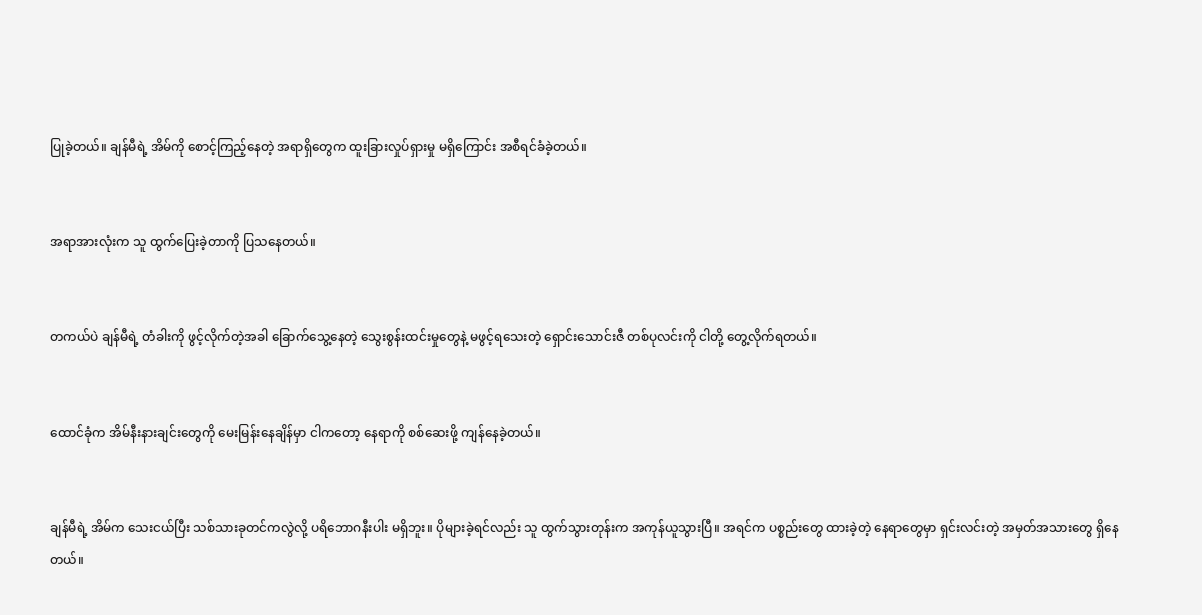ပြုခဲ့တယ်။ ချန်မီရဲ့ အိမ်ကို စောင့်ကြည့်နေတဲ့ အရာရှိတွေက ထူးခြားလှုပ်ရှားမှု မရှိကြောင်း အစီရင်ခံခဲ့တယ်။


အရာအားလုံးက သူ ထွက်ပြေးခဲ့တာကို ပြသနေတယ်။


တကယ်ပဲ ချန်မီရဲ့ တံခါးကို ဖွင့်လိုက်တဲ့အခါ ခြောက်သွေ့နေတဲ့ သွေးစွန်းထင်းမှုတွေနဲ့ မဖွင့်ရသေးတဲ့ ရှောင်းသောင်းဇီ တစ်ပုလင်းကို ငါတို့ တွေ့လိုက်ရတယ်။


ထောင်ခုံက အိမ်နီးနားချင်းတွေကို မေးမြန်းနေချိန်မှာ ငါကတော့ နေရာကို စစ်ဆေးဖို့ ကျန်နေခဲ့တယ်။


ချန်မီရဲ့ အိမ်က သေးငယ်ပြီး သစ်သားခုတင်ကလွဲလို့ ပရိဘောဂနီးပါး မရှိဘူး။ ပိုများခဲ့ရင်လည်း သူ ထွက်သွားတုန်းက အကုန်ယူသွားပြီ။ အရင်က ပစ္စည်းတွေ ထားခဲ့တဲ့ နေရာတွေမှာ ရှင်းလင်းတဲ့ အမှတ်အသားတွေ ရှိနေတယ်။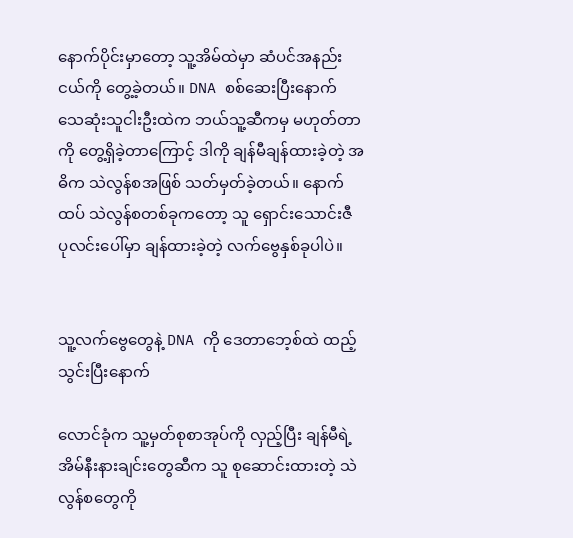နောက်ပိုင်းမှာတော့ သူ့အိမ်ထဲမှာ ဆံပင်အနည်းငယ်ကို တွေ့ခဲ့တယ်။ DNA စစ်ဆေးပြီးနောက် သေဆုံးသူငါးဦးထဲက ဘယ်သူ့ဆီကမှ မဟုတ်တာကို တွေ့ရှိခဲ့တာကြောင့် ဒါကို ချန်မီချန်ထားခဲ့တဲ့ အဓိက သဲလွန်စအဖြစ် သတ်မှတ်ခဲ့တယ်။ နောက်ထပ် သဲလွန်စတစ်ခုကတော့ သူ ရှောင်းသောင်းဇီ ပုလင်းပေါ်မှာ ချန်ထားခဲ့တဲ့ လက်ဗွေနှစ်ခုပါပဲ။


သူ့လက်ဗွေတွေနဲ့ DNA ကို ဒေတာဘေ့စ်ထဲ ထည့်သွင်းပြီးနောက်

လောင်ခုံက သူ့မှတ်စုစာအုပ်ကို လှည့်ပြီး ချန်မီရဲ့ အိမ်နီးနားချင်းတွေဆီက သူ စုဆောင်းထားတဲ့ သဲလွန်စတွေကို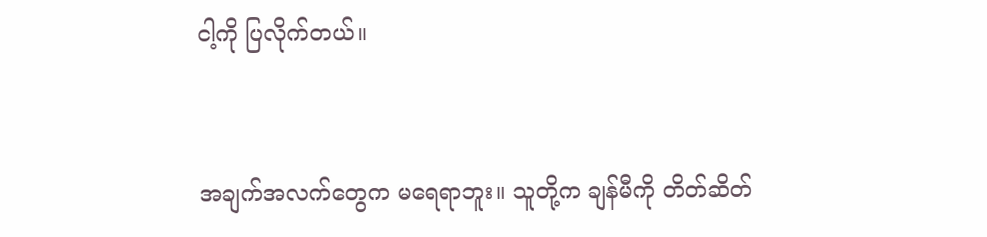ငါ့ကို ပြလိုက်တယ်။


အချက်အလက်တွေက မရေရာဘူး။ သူတို့က ချန်မီကို တိတ်ဆိတ်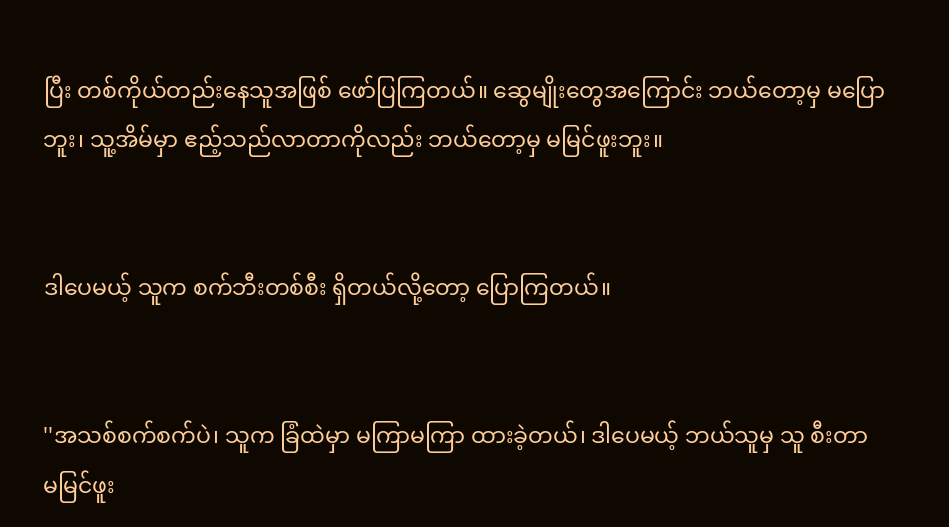ပြီး တစ်ကိုယ်တည်းနေသူအဖြစ် ဖော်ပြကြတယ်။ ဆွေမျိုးတွေအကြောင်း ဘယ်တော့မှ မပြောဘူး၊ သူ့အိမ်မှာ ဧည့်သည်လာတာကိုလည်း ဘယ်တော့မှ မမြင်ဖူးဘူး။


ဒါပေမယ့် သူက စက်ဘီးတစ်စီး ရှိတယ်လို့တော့ ပြောကြတယ်။


''အသစ်စက်စက်ပဲ၊ သူက ခြံထဲမှာ မကြာမကြာ ထားခဲ့တယ်၊ ဒါပေမယ့် ဘယ်သူမှ သူ စီးတာ မမြင်ဖူး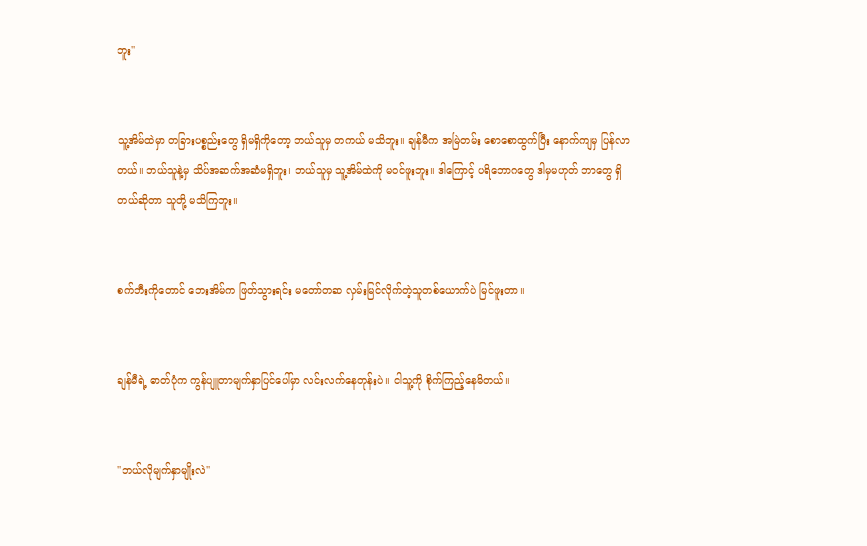ဘူး''


သူ့အိမ်ထဲမှာ တခြားပစ္စည်းတွေ ရှိမရှိကိုတော့ ဘယ်သူမှ တကယ် မသိဘူး။ ချန်မီက အမြဲတမ်း စောစောထွက်ပြီး နောက်ကျမှ ပြန်လာတယ်။ ဘယ်သူနဲ့မှ သိပ်အဆက်အဆံမရှိဘူး၊ ဘယ်သူမှ သူ့အိမ်ထဲကို မဝင်ဖူးဘူး။ ဒါကြောင့် ပရိဘောဂတွေ ဒါမှမဟုတ် ဘာတွေ ရှိတယ်ဆိုတာ သူတို့ မသိကြဘူး။


စက်ဘီးကိုတောင် ဘေးအိမ်က ဖြတ်သွားရင်း မတော်တဆ လှမ်းမြင်လိုက်တဲ့သူတစ်ယောက်ပဲ မြင်ဖူးတာ။


ချန်မီရဲ့ ဓာတ်ပုံက ကွန်ပျူတာမျက်နှာပြင်ပေါ်မှာ လင်းလက်နေတုန်းပဲ။ ငါသူ့ကို စိုက်ကြည့်နေမိတယ်။


''ဘယ်လိုမျက်နှာမျိုးလဲ''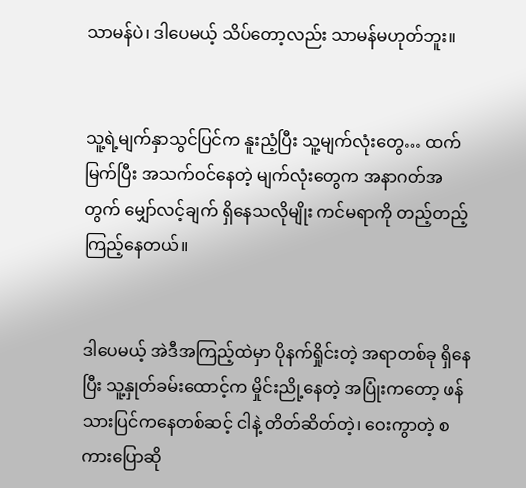သာမန်ပဲ၊ ဒါပေမယ့် သိပ်တော့လည်း သာမန်မဟုတ်ဘူး။


သူ့ရဲ့မျက်နှာသွင်ပြင်က နူးညံ့ပြီး သူ့မျက်လုံးတွေ… ထက်မြက်ပြီး အသက်ဝင်နေတဲ့ မျက်လုံးတွေက အနာဂတ်အတွက် မျှော်လင့်ချက် ရှိနေသလိုမျိုး ကင်မရာကို တည့်တည့်ကြည့်နေတယ်။


ဒါပေမယ့် အဲဒီအကြည့်ထဲမှာ ပိုနက်ရှိုင်းတဲ့ အရာတစ်ခု ရှိနေပြီး သူ့နှုတ်ခမ်းထောင့်က မှိုင်းညို့နေတဲ့ အပြုံးကတော့ ဖန်သားပြင်ကနေတစ်ဆင့် ငါနဲ့ တိတ်ဆိတ်တဲ့၊ ဝေးကွာတဲ့ စကားပြောဆို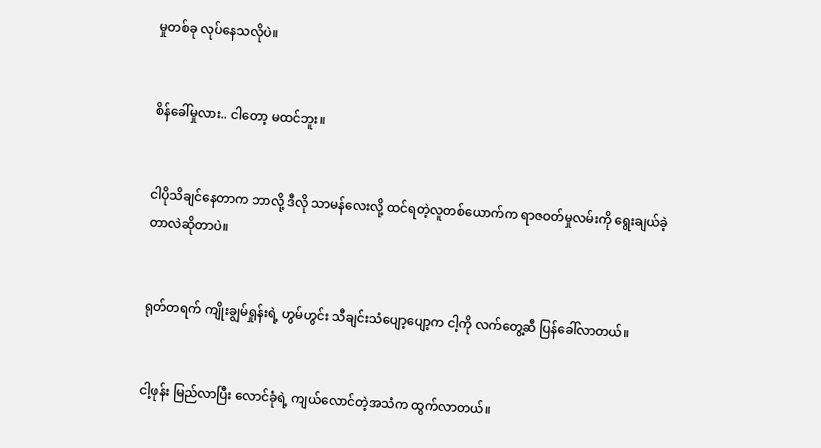မှုတစ်ခု လုပ်နေသလိုပဲ။


စိန်ခေါ်မှုလား.. ငါတော့ မထင်ဘူး။


ငါပိုသိချင်နေတာက ဘာလို့ ဒီလို သာမန်လေးလို့ ထင်ရတဲ့လူတစ်ယောက်က ရာဇဝတ်မှုလမ်းကို ရွေးချယ်ခဲ့တာလဲဆိုတာပဲ။


ရုတ်တရက် ကျိုးချွမ်ရှုန်းရဲ့ ဟွမ်ဟွင်း သီချင်းသံပျော့ပျော့က ငါ့ကို လက်တွေ့ဆီ ပြန်ခေါ်လာတယ်။


ငါ့ဖုန်း မြည်လာပြီး လောင်ခုံရဲ့ ကျယ်လောင်တဲ့အသံက ထွက်လာတယ်။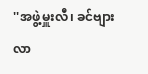''အဖွဲ့မှူးလီ၊ ခင်ဗျား လာ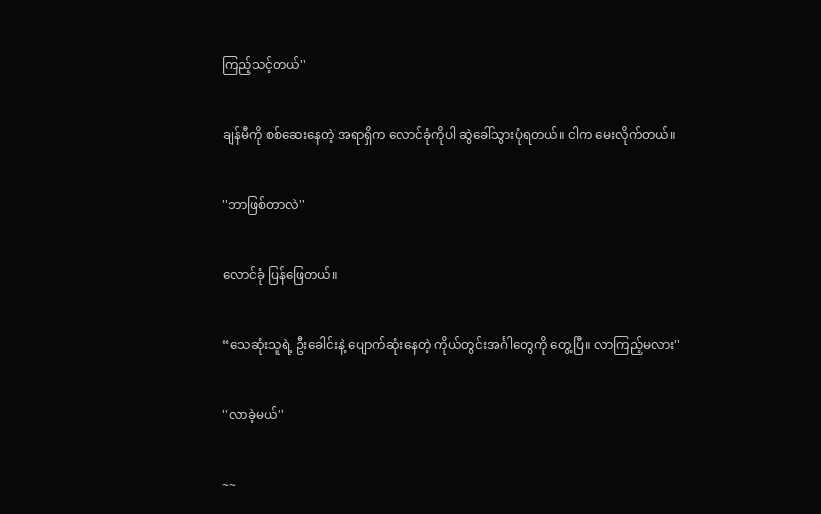ကြည့်သင့်တယ်''


ချန်မီကို စစ်ဆေးနေတဲ့ အရာရှိက လောင်ခုံကိုပါ ဆွဲခေါ်သွားပုံရတယ်။ ငါက မေးလိုက်တယ်။


''ဘာဖြစ်တာလဲ''


လောင်ခုံ ပြန်ဖြေတယ်။


“သေဆုံးသူရဲ့ ဦးခေါင်းနဲ့ ပျောက်ဆုံးနေတဲ့ ကိုယ်တွင်းအင်္ဂါတွေကို တွေ့ပြီ။ လာကြည့်မလား''


''လာခဲ့မယ်''


~~